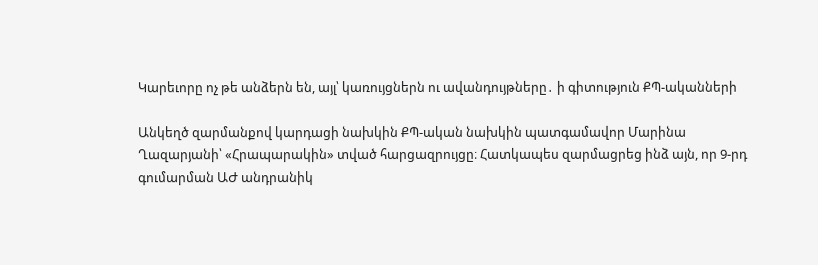Կարեւորը ոչ թե անձերն են, այլ՝ կառույցներն ու ավանդույթները․ ի գիտություն ՔՊ-ականների

Անկեղծ զարմանքով կարդացի նախկին ՔՊ-ական նախկին պատգամավոր Մարինա Ղազարյանի՝ «Հրապարակին» տված հարցազրույցը։ Հատկապես զարմացրեց ինձ այն, որ 9-րդ գումարման ԱԺ անդրանիկ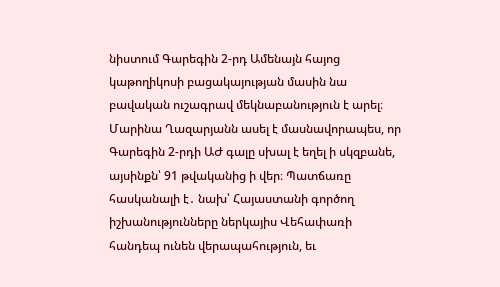նիստում Գարեգին 2-րդ Ամենայն հայոց կաթողիկոսի բացակայության մասին նա բավական ուշագրավ մեկնաբանություն է արել։ Մարինա Ղազարյանն ասել է մասնավորապես, որ Գարեգին 2-րդի ԱԺ գալը սխալ է եղել ի սկզբանե, այսինքն՝ 91 թվականից ի վեր։ Պատճառը հասկանալի է․ նախ՝ Հայաստանի գործող իշխանությունները ներկայիս Վեհափառի հանդեպ ունեն վերապահություն, եւ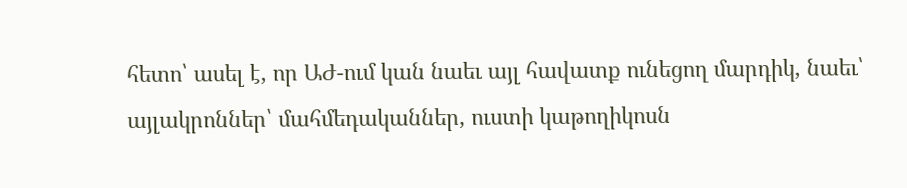հետո՝ ասել է, որ ԱԺ-ում կան նաեւ այլ հավատք ունեցող մարդիկ, նաեւ՝ այլակրոններ՝ մահմեդականներ, ուստի կաթողիկոսն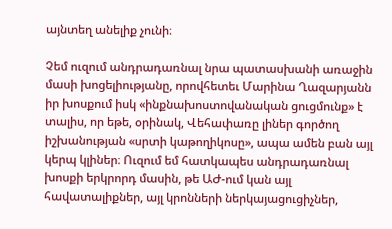այնտեղ անելիք չունի։

Չեմ ուզում անդրադառնալ նրա պատասխանի առաջին մասի խոցելիությանը, որովհետեւ Մարինա Ղազարյանն իր խոսքում իսկ «ինքնախոստովանական ցուցմունք» է տալիս, որ եթե, օրինակ, Վեհափառը լիներ գործող իշխանության «սրտի կաթողիկոսը», ապա ամեն բան այլ կերպ կլիներ։ Ուզում եմ հատկապես անդրադառնալ խոսքի երկրորդ մասին, թե ԱԺ-ում կան այլ հավատալիքներ, այլ կրոնների ներկայացուցիչներ,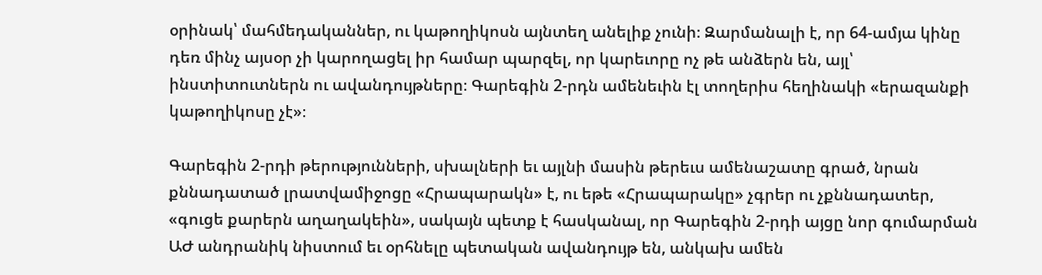օրինակ՝ մահմեդականներ, ու կաթողիկոսն այնտեղ անելիք չունի։ Զարմանալի է, որ 64-ամյա կինը դեռ մինչ այսօր չի կարողացել իր համար պարզել, որ կարեւորը ոչ թե անձերն են, այլ՝ ինստիտուտներն ու ավանդույթները։ Գարեգին 2-րդն ամենեւին էլ տողերիս հեղինակի «երազանքի կաթողիկոսը չէ»։

Գարեգին 2-րդի թերությունների, սխալների եւ այլնի մասին թերեւս ամենաշատը գրած, նրան քննադատած լրատվամիջոցը «Հրապարակն» է, ու եթե «Հրապարակը» չգրեր ու չքննադատեր, «գուցե քարերն աղաղակեին», սակայն պետք է հասկանալ, որ Գարեգին 2-րդի այցը նոր գումարման ԱԺ անդրանիկ նիստում եւ օրհնելը պետական ավանդույթ են, անկախ ամեն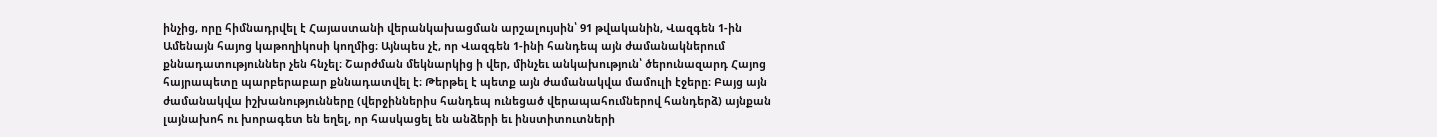ինչից, որը հիմնադրվել է Հայաստանի վերանկախացման արշալույսին՝ 91 թվականին, Վազգեն 1-ին Ամենայն հայոց կաթողիկոսի կողմից։ Այնպես չէ, որ Վազգեն 1-ինի հանդեպ այն ժամանակներում քննադատություններ չեն հնչել։ Շարժման մեկնարկից ի վեր, մինչեւ անկախություն՝ ծերունազարդ Հայոց հայրապետը պարբերաբար քննադատվել է։ Թերթել է պետք այն ժամանակվա մամուլի էջերը։ Բայց այն ժամանակվա իշխանությունները (վերջիններիս հանդեպ ունեցած վերապահումներով հանդերձ) այնքան լայնախոհ ու խորագետ են եղել, որ հասկացել են անձերի եւ ինստիտուտների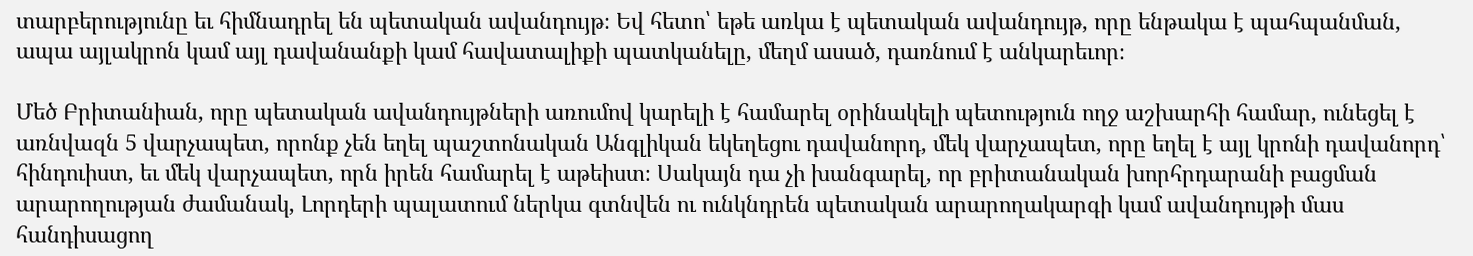տարբերությունը եւ հիմնադրել են պետական ավանդույթ։ Եվ հետո՝ եթե առկա է պետական ավանդույթ, որը ենթակա է պահպանման, ապա այլակրոն կամ այլ դավանանքի կամ հավատալիքի պատկանելը, մեղմ ասած, դառնում է անկարեւոր։

Մեծ Բրիտանիան, որը պետական ավանդույթների առումով կարելի է համարել օրինակելի պետություն ողջ աշխարհի համար, ունեցել է առնվազն 5 վարչապետ, որոնք չեն եղել պաշտոնական Անգլիկան եկեղեցու դավանորդ, մեկ վարչապետ, որը եղել է այլ կրոնի դավանորդ՝ հինդուիստ, եւ մեկ վարչապետ, որն իրեն համարել է աթեիստ։ Սակայն դա չի խանգարել, որ բրիտանական խորհրդարանի բացման արարողության ժամանակ, Լորդերի պալատում ներկա գտնվեն ու ունկնդրեն պետական արարողակարգի կամ ավանդույթի մաս հանդիսացող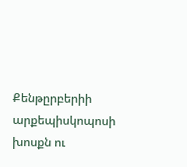Քենթըրբերիի արքեպիսկոպոսի խոսքն ու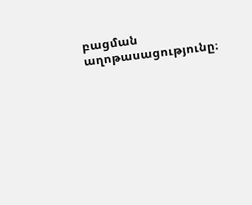բացման աղոթասացությունը։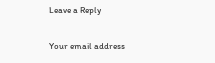Leave a Reply

Your email address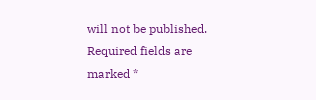will not be published. Required fields are marked *